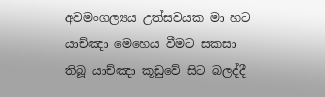අවමංගල්‍යය උත්සවයක මා හට යාච්ඤා මෙහෙය වීමට සකසා තිබූ යාච්ඤා කූඩුවේ සිට බලද්දී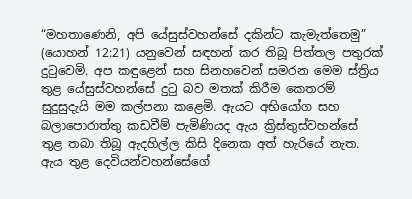“මහතාණෙනි, අපි යේසුස්වහන්සේ දකින්ට කැමැත්තෙමු” (යොහන් 12:21) යනුවෙන් සඳහන් කර තිබූ පිත්තල පතුරක් දුටුවෙමි. අප කඳුළෙන් සහ සිනහවෙන් සමරන මෙම ස්ත්‍රිය තුළ යේසුස්වහන්සේ දුටු බව මතක් කිරීම කෙතරම් සුදුසුදැයි මම කල්පනා කළෙමි. ඇයට අභියෝග සහ බලාපොරාත්තු කඩවීම් පැමිණියද ඇය ක්‍රිස්තුස්වහන්සේ තුළ තබා තිබූ ඇදහිල්ල කිසි දිනෙක අත් හැරියේ නැත. ඇය තුළ දෙවියන්වහන්සේගේ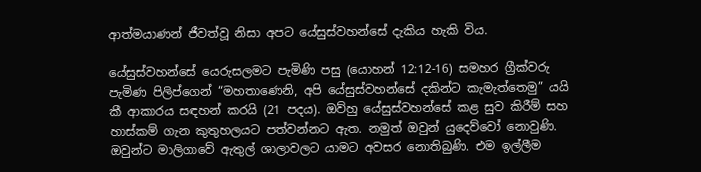ආත්මයාණන් ජීවත්වූ නිසා අපට යේසුස්වහන්සේ දැකිය හැකි විය.

යේසුස්වහන්සේ යෙරුසලමට පැමිණි පසු (යොහන් 12:12-16) සමහර ග්‍රීක්වරු පැමිණ පිලිප්ගෙන් “මහතාණෙනි, අපි යේසුස්වහන්සේ දකින්ට කැමැත්තෙමු” යයි කී ආකාරය සඳහන් කරයි (21 පදය). ඔව්හු යේසුස්වහන්සේ කළ සුව කිරීම් සහ හාස්කම් ගැන කුතුහලයට පත්වන්නට ඇත. නමුත් ඔවුන් යුදෙව්වෝ නොවුණි. ඔවුන්ට මාලිගාවේ ඇතුල් ශාලාවලට යාමට අවසර නොතිබුණි. එම ඉල්ලීම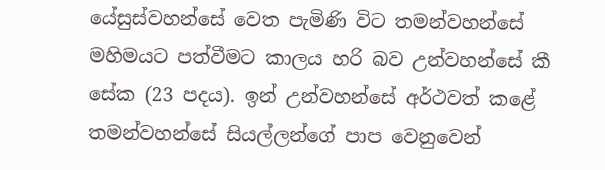යේසුස්වහන්සේ වෙත පැමිණි විට තමන්වහන්සේ මහිමයට පත්වීමට කාලය හරි බව උන්වහන්සේ කී සේක (23 පදය). ඉන් උන්වහන්සේ අර්ථවත් කළේ තමන්වහන්සේ සියල්ලන්ගේ පාප වෙනුවෙන්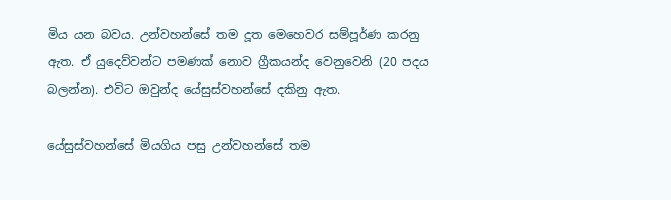මිය යන බවය. උන්වහන්සේ තම දූත මෙහෙවර සම්පූර්ණ කරනු ඇත. ඒ යුදෙව්වන්ට පමණක් නොව ග්‍රීකයන්ද වෙනුවෙනි (20 පදය බලන්න). එවිට ඔවුන්ද යේසුස්වහන්සේ දකිනු ඇත.

යේසුස්වහන්සේ මියගිය පසු උන්වහන්සේ තම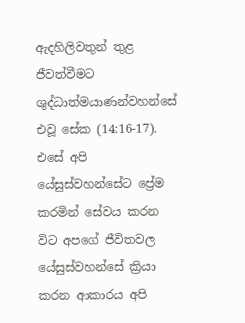ඇදහිලිවතුන් තුළ ජීවත්වීමට ශුද්ධාත්මයාණන්වහන්සේ එවූ සේක (14:16-17). එසේ අපි යේසුස්වහන්සේට ප්‍රේම කරමින් සේවය කරන විට අපගේ ජීවිතවල යේසුස්වහන්සේ ක්‍රියා කරන ආකාරය අපි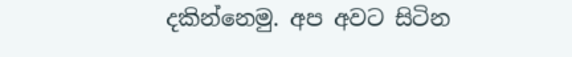දකින්නෙමු. අප අවට සිටින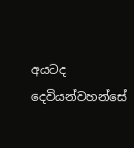අයටද දෙවියන්වහන්සේ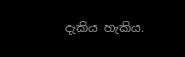දැකිය හැකිය.